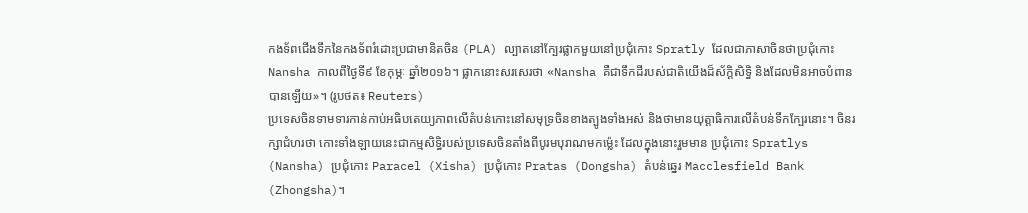កងទ័ពជើងទឹកនៃកងទ័ពរំដោះប្រជាមានិតចិន (PLA) ល្បាតនៅក្បែរផ្លាកមួយនៅប្រជុំកោះ Spratly ដែលជាភាសាចិនថាប្រជុំកោះ Nansha កាលពីថ្ងៃទី៩ ខែកុម្ភៈ ឆ្នាំ២០១៦។ ផ្លាកនោះសរសេរថា «Nansha គឺជាទឹកដីរបស់ជាតិយើងដ៏ស័ក្តិសិទ្ធិ និងដែលមិនអាចបំពានបានឡើយ»។ (រូបថត៖ Reuters)
ប្រទេសចិនទាមទារកាន់កាប់អធិបតេយ្យភាពលើតំបន់កោះនៅសមុទ្រចិនខាងត្បូងទាំងអស់ និងថាមានយុត្តាធិការលើតំបន់ទឹកក្បែរនោះ។ ចិនរក្សាជំហរថា កោះទាំងឡាយនេះជាកម្មសិទ្ធិរបស់ប្រទេសចិនតាំងពីបូរមបុរាណមកម្ល៉េះ ដែលក្នុងនោះរួមមាន ប្រជុំកោះ Spratlys (Nansha) ប្រជុំកោះ Paracel (Xisha) ប្រជុំកោះ Pratas (Dongsha) តំបន់ឆ្នេរ Macclesfield Bank (Zhongsha)។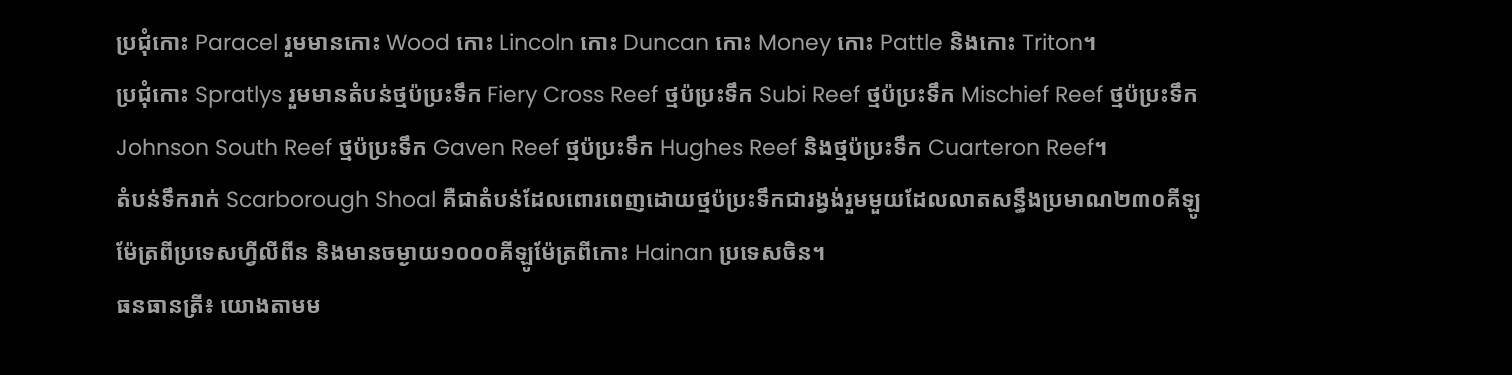ប្រជុំកោះ Paracel រួមមានកោះ Wood កោះ Lincoln កោះ Duncan កោះ Money កោះ Pattle និងកោះ Triton។
ប្រជុំកោះ Spratlys រួមមានតំបន់ថ្មប៉ប្រះទឹក Fiery Cross Reef ថ្មប៉ប្រះទឹក Subi Reef ថ្មប៉ប្រះទឹក Mischief Reef ថ្មប៉ប្រះទឹក Johnson South Reef ថ្មប៉ប្រះទឹក Gaven Reef ថ្មប៉ប្រះទឹក Hughes Reef និងថ្មប៉ប្រះទឹក Cuarteron Reef។
តំបន់ទឹករាក់ Scarborough Shoal គឺជាតំបន់ដែលពោរពេញដោយថ្មប៉ប្រះទឹកជារង្វង់រួមមួយដែលលាតសន្ធឹងប្រមាណ២៣០គីឡូម៉ែត្រពីប្រទេសហ្វីលីពីន និងមានចម្ងាយ១០០០គីឡូម៉ែត្រពីកោះ Hainan ប្រទេសចិន។
ធនធានត្រី៖ យោងតាមម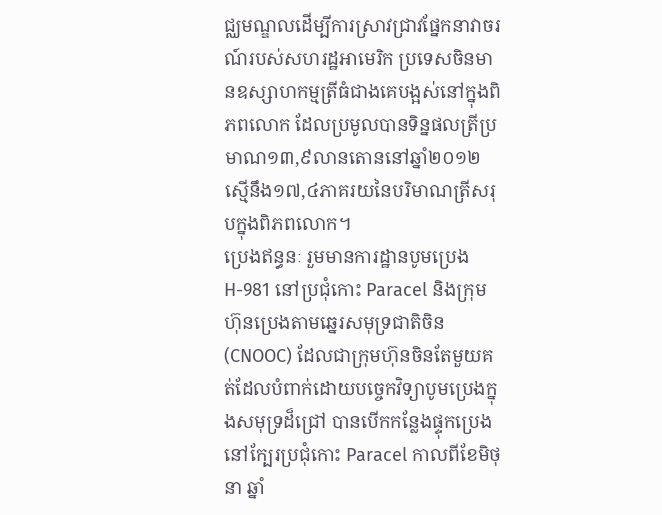ជ្ឈមណ្ឌលដើម្បីការស្រាវជ្រាវផ្នែកនាវាចរណ៍របស់សហរដ្ឋអាមេរិក ប្រទេសចិនមានឧស្សាហកម្មត្រីធំជាងគេបង្អស់នៅក្នុងពិភពលោក ដែលប្រមូលបានទិន្នផលត្រីប្រមាណ១៣,៩លានតោននៅឆ្នាំ២០១២ ស្មើនឹង១៧,៤ភាគរយនៃបរិមាណត្រីសរុបក្នុងពិភពលោក។
ប្រេងឥន្ធនៈ រួមមានការដ្ឋានបូមប្រេង H-981 នៅប្រជុំកោះ Paracel និងក្រុមហ៊ុនប្រេងតាមឆ្នេរសមុទ្រជាតិចិន (CNOOC) ដែលជាក្រុមហ៊ុនចិនតែមួយគត់ដែលបំពាក់ដោយបច្ចេកវិទ្យាបូមប្រេងក្នុងសមុទ្រដ៏ជ្រៅ បានបើកកន្លែងផ្ទុកប្រេងនៅក្បែរប្រជុំកោះ Paracel កាលពីខែមិថុនា ឆ្នាំ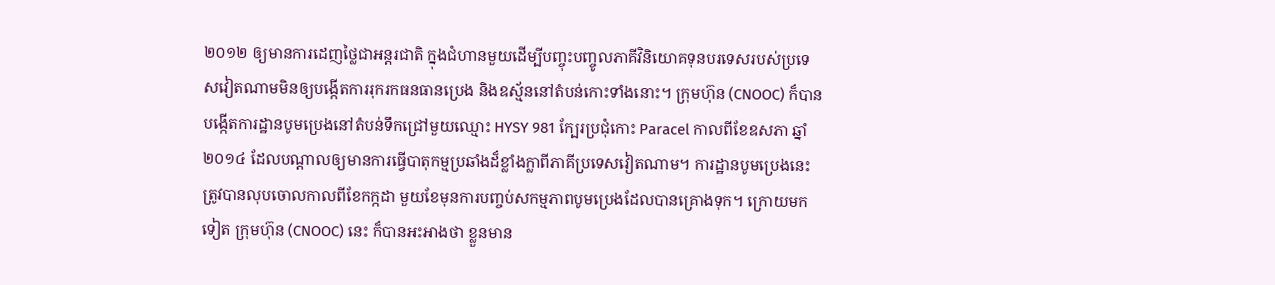២០១២ ឲ្យមានការដេញថ្លៃជាអន្តរជាតិ ក្នុងជំហានមួយដើម្បីបញ្ចុះបញ្ចូលភាគីវិនិយោគទុនបរទេសរបស់ប្រទេសវៀតណាមមិនឲ្យបង្កើតការរុករកធនធានប្រេង និងឧស្ម័ននៅតំបន់កោះទាំងនោះ។ ក្រុមហ៊ុន (CNOOC) ក៏បានបង្កើតការដ្ឋានបូមប្រេងនៅតំបន់ទឹកជ្រៅមួយឈ្មោះ HYSY 981 ក្បែរប្រជុំកោះ Paracel កាលពីខែឧសភា ឆ្នាំ២០១៤ ដែលបណ្តាលឲ្យមានការធ្វើបាតុកម្មប្រឆាំងដ៏ខ្លាំងក្លាពីភាគីប្រទេសវៀតណាម។ ការដ្ឋានបូមប្រេងនេះត្រូវបានលុបចោលកាលពីខែកក្កដា មួយខែមុនការបញ្ចប់សកម្មភាពបូមប្រេងដែលបានគ្រោងទុក។ ក្រោយមកទៀត ក្រុមហ៊ុន (CNOOC) នេះ ក៏បានអះអាងថា ខ្លួនមាន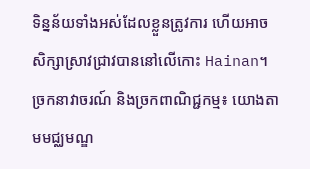ទិន្នន័យទាំងអស់ដែលខ្លួនត្រូវការ ហើយអាចសិក្សាស្រាវជ្រាវបាននៅលើកោះ Hainan។
ច្រកនាវាចរណ៍ និងច្រកពាណិជ្ជកម្ម៖ យោងតាមមជ្ឈមណ្ឌ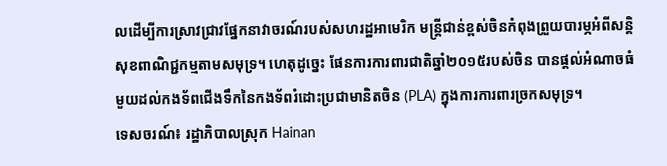លដើម្បីការស្រាវជ្រាវផ្នែកនាវាចរណ៍របស់សហរដ្ឋអាមេរិក មន្ត្រីជាន់ខ្ពស់ចិនកំពុងព្រួយបារម្ភអំពីសន្តិសុខពាណិជ្ជកម្មតាមសមុទ្រ។ ហេតុដូច្នេះ ផែនការការពារជាតិឆ្នាំ២០១៥របស់ចិន បានផ្តល់អំណាចធំមួយដល់កងទ័ពជើងទឹកនៃកងទ័ពរំដោះប្រជាមានិតចិន (PLA) ក្នុងការការពារច្រកសមុទ្រ។
ទេសចរណ៍៖ រដ្ឋាភិបាលស្រុក Hainan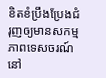ខិតខំប្រឹងប្រែងជំរុញឲ្យមានសកម្មភាពទេសចរណ៍នៅ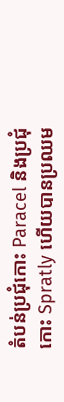តំបន់ប្រជុំកោះ Paracel និងប្រជុំកោះ Spratly ហើយបានប្រឈម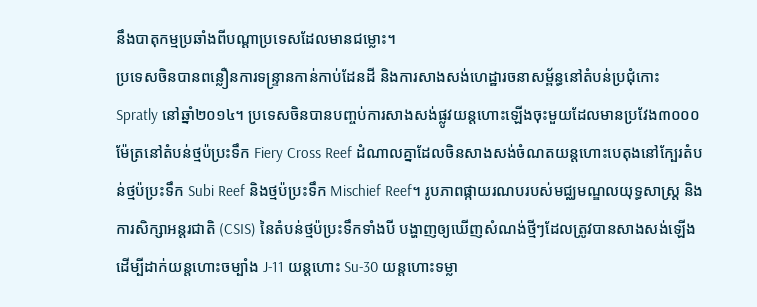នឹងបាតុកម្មប្រឆាំងពីបណ្តាប្រទេសដែលមានជម្លោះ។
ប្រទេសចិនបានពន្លឿនការទន្ទ្រានកាន់កាប់ដែនដី និងការសាងសង់ហេដ្ឋារចនាសម្ព័ន្ធនៅតំបន់ប្រជុំកោះ Spratly នៅឆ្នាំ២០១៤។ ប្រទេសចិនបានបញ្ចប់ការសាងសង់ផ្លូវយន្តហោះឡើងចុះមួយដែលមានប្រវែង៣០០០ម៉ែត្រនៅតំបន់ថ្មប៉ប្រះទឹក Fiery Cross Reef ដំណាលគ្នាដែលចិនសាងសង់ចំណតយន្តហោះបេតុងនៅក្បែរតំបន់ថ្មប៉ប្រះទឹក Subi Reef និងថ្មប៉ប្រះទឹក Mischief Reef។ រូបភាពផ្កាយរណបរបស់មជ្ឈមណ្ឌលយុទ្ធសាស្ត្រ និងការសិក្សាអន្តរជាតិ (CSIS) នៃតំបន់ថ្មប៉ប្រះទឹកទាំងបី បង្ហាញឲ្យឃើញសំណង់ថ្មីៗដែលត្រូវបានសាងសង់ឡើងដើម្បីដាក់យន្តហោះចម្បាំង J-11 យន្តហោះ Su-30 យន្តហោះទម្លា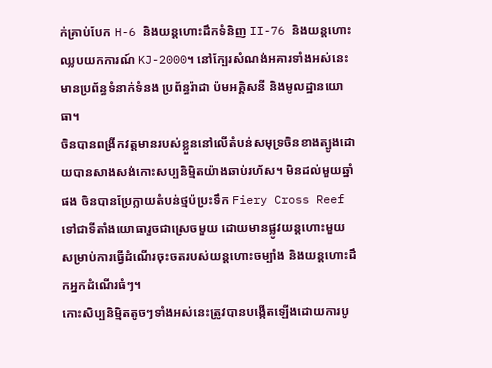ក់គ្រាប់បែក H-6 និងយន្តហោះដឹកទំនិញ II-76 និងយន្តហោះឈ្លបយកការណ៍ KJ-2000។ នៅក្បែរសំណង់អគារទាំងអស់នេះ មានប្រព័ន្ធទំនាក់ទំនង ប្រព័ន្ធរ៉ាដា ប៉មអគ្គិសនី និងមូលដ្ឋានយោធា។
ចិនបានពង្រីកវត្តមានរបស់ខ្លួននៅលើតំបន់សមុទ្រចិនខាងត្បូងដោយបានសាងសង់កោះសប្បនិម្មិតយ៉ាងឆាប់រហ័ស។ មិនដល់មួយឆ្នាំផង ចិនបានប្រែក្លាយតំបន់ថ្មប៉ប្រះទឹក Fiery Cross Reef ទៅជាទីតាំងយោធារួចជាស្រេចមួយ ដោយមានផ្លូវយន្តហោះមួយសម្រាប់ការធ្វើដំណើរចុះចតរបស់យន្តហោះចម្បាំង និងយន្តហោះដឹកអ្នកដំណើរធំៗ។
កោះសិប្បនិមិ្មតតូចៗទាំងអស់នេះត្រូវបានបង្កើតឡើងដោយការបូ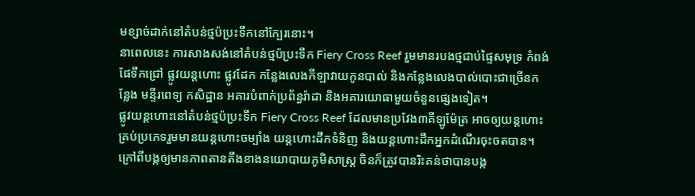មខ្សាច់ដាក់នៅតំបន់ថ្មប៉ប្រះទឹកនៅក្បែរនោះ។
នាពេលនេះ ការសាងសង់នៅតំបន់ថ្មប៉ប្រះទឹក Fiery Cross Reef រួមមានរបងថ្មជាប់ផ្ទៃសមុទ្រ កំពង់ផែទឹកជ្រៅ ផ្លូវយន្តហោះ ផ្លូវដែក កន្លែងលេងកីឡាវាយកូនបាល់ និងកន្លែងលេងបាល់បោះជាច្រើនកន្លែង មន្ទីរពេទ្យ កសិដ្ឋាន អគារបំពាក់ប្រព័ន្ធរ៉ាដា និងអគារយោធាមួយចំនួនផ្សេងទៀត។
ផ្លូវយន្តហោះនៅតំបន់ថ្មប៉ប្រះទឹក Fiery Cross Reef ដែលមានប្រវែង៣គីឡូម៉ែត្រ អាចឲ្យយន្តហោះគ្រប់ប្រភេទរួមមានយន្តហោះចម្បាំង យន្តហោះដឹកទំនិញ និងយន្តហោះដឹកអ្នកដំណើរចុះចតបាន។
ក្រៅពីបង្កឲ្យមានភាពតានតឹងខាងនយោបាយភូមិសាស្ត្រ ចិនក៏ត្រូវបានរិះគន់ថាបានបង្ក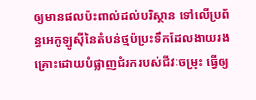ឲ្យមានផលប៉ះពាល់ដល់បរិស្ថាន ទៅលើប្រព័ន្ធអេកូឡូស៊ីនៃតំបន់ថ្មប៉ប្រះទឹកដែលងាយរងគ្រោះដោយបំផ្លាញជំរករបស់ជីវៈចម្រុះ ធ្វើឲ្យ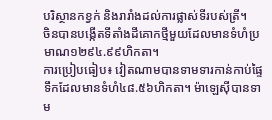បរិស្ថានកខ្វក់ និងរារាំងដល់ការផ្លាស់ទីរបស់ត្រី។
ចិនបានបង្កើតទីតាំងដីគោកថ្មីមួយដែលមានទំហំប្រមាណ១២៩៤.៩៩ហិកតា។
ការប្រៀបធៀប៖ វៀតណាមបានទាមទារកាន់កាប់ផ្ទៃទឹកដែលមានទំហំ៤៨.៥៦ហិកតា។ ម៉ាឡេស៊ីបានទាម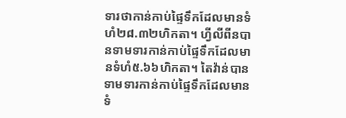ទារថាកាន់កាប់ផ្ទៃទឹកដែលមានទំហំ២៨.៣២ហិកតា។ ហ្វីលីពីនបានទាមទារកាន់កាប់ផ្ទៃទឹកដែលមានទំហំ៥.៦៦ហិកតា។ តៃវ៉ាន់បានទាមទារកាន់កាប់ផ្ទៃទឹកដែលមានទំ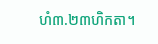ហំ៣.២៣ហិកតា។